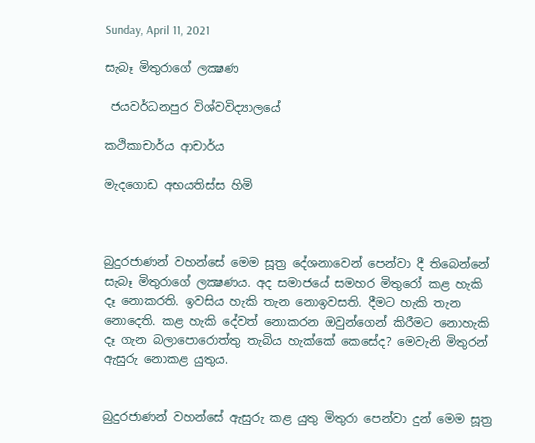Sunday, April 11, 2021

සැබෑ මිතුරාගේ ලක්‍ෂණ

 ජයවර්ධනපුර විශ්වවිද්‍යාලයේ

කථිකාචාර්ය ආචාර්ය

මැදගොඩ අභයතිස්ස හිමි



බුදුරජාණන් වහන්සේ මෙම සූත්‍ර දේශනාවෙන් පෙන්වා දී තිබෙන්නේ සැබෑ මිතුරාගේ ලක්‍ෂණය. අද සමාජයේ සමහර මිතුරෝ කළ හැකි දෑ නොකරති. ඉවසිය හැකි තැන නොඉවසති. දීමට හැකි තැන නොදෙති. කළ හැකි දේවත් නොකරන ඔවුන්ගෙන් කිරීමට නොහැකි දෑ ගැන බලාපොරොත්තු තැබිය හැක්කේ කෙසේද? මෙවැනි මිතුරන් ඇසුරු නොකළ යුතුය.


බුදුරජාණන් වහන්සේ ඇසුරු කළ යුතු මිතුරා පෙන්වා දුන් මෙම සූත්‍ර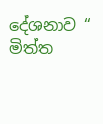දේශනාව “ මිත්ත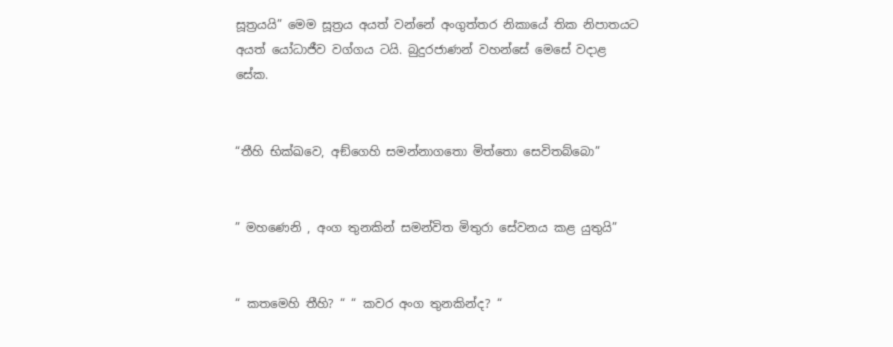සූත්‍රයයි” මෙම සූත්‍රය අයත් වන්නේ අංගුත්තර නිකායේ තික නිපාතයට අයත් යෝධාජීව වග්ගය ටයි. බුදුරජාණන් වහන්සේ මෙසේ වදාළ සේක.


“තීහි භික්ඛවෙ, අඞ්ගෙහි සමන්නාගතො මිත්තො සෙවිතබ්බො”


” මහණෙනි , අංග තුනකින් සමන්විත මිතුරා සේවනය කළ යුතුයි”


“ කතමෙහි තීහි? “ “ කවර අංග තුනකින්ද? “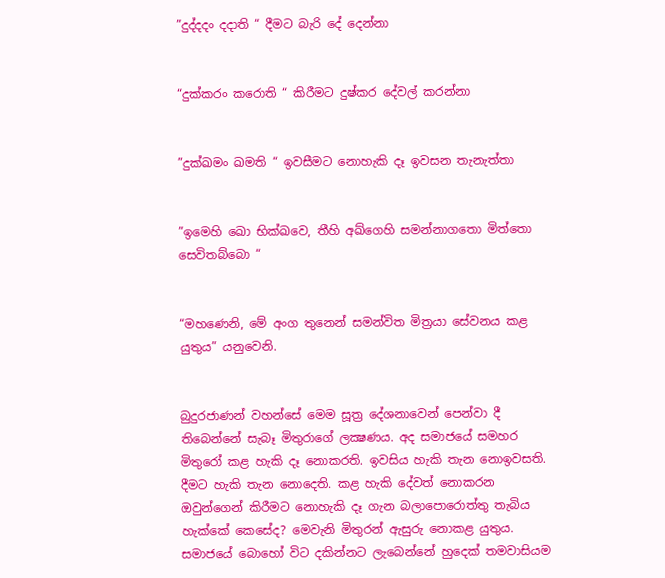”දුද්දදං දදාති “ දීමට බැරි දේ දෙන්නා


“දුක්කරං කරොති “ කිරීමට දුෂ්කර දේවල් කරන්නා


”දුක්ඛමං ඛමති “ ඉවසීමට නොහැකි දෑ ඉවසන තැනැත්තා


”ඉමෙහි ඛො භික්ඛවෙ, තීහි අඛ්ගෙහි සමන්නාගතො මිත්තො සෙවිතබ්බො “


“මහණෙනි, මේ අංග තුනෙන් සමන්විත මිත්‍රයා සේවනය කළ යුතුය” යනුවෙනි.


බුදුරජාණන් වහන්සේ මෙම සූත්‍ර දේශනාවෙන් පෙන්වා දී තිබෙන්නේ සැබෑ මිතුරාගේ ලක්‍ෂණය. අද සමාජයේ සමහර මිතුරෝ කළ හැකි දෑ නොකරති. ඉවසිය හැකි තැන නොඉවසති. දීමට හැකි තැන නොදෙති. කළ හැකි දේවත් නොකරන ඔවුන්ගෙන් කිරීමට නොහැකි දෑ ගැන බලාපොරොත්තු තැබිය හැක්කේ කෙසේද? මෙවැනි මිතුරන් ඇසුරු නොකළ යුතුය. සමාජයේ බොහෝ විට දකින්නට ලැබෙන්නේ හුදෙක් තමවාසියම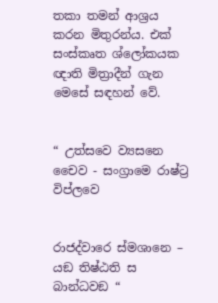තකා තමන් ආශ්‍රය කරන මිතුරන්ය. එක් සංස්කෘත ශ්ලෝකයක ඥාති මිත්‍රාදීන් ගැන මෙසේ සඳහන් වේ.


“ උත්සවෙ ව්‍යසනෙ චෛව - සංග්‍රාමෙ රාෂ්ට්‍ර විප්ලවෙ


රාජද්වාරෙ ස්මශානෙ – යඞ තිෂ්ඨති ස බාන්ධවඞ “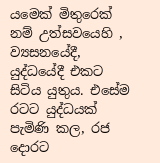යමෙක් මිතුරෙක් නම් උත්සවයෙහි , ව්‍යසනයේදී, යුද්ධයේදී එකට සිටිය යුතුය. එසේම රටට යුද්ධයක් පැමිණි කල, රජ දොරට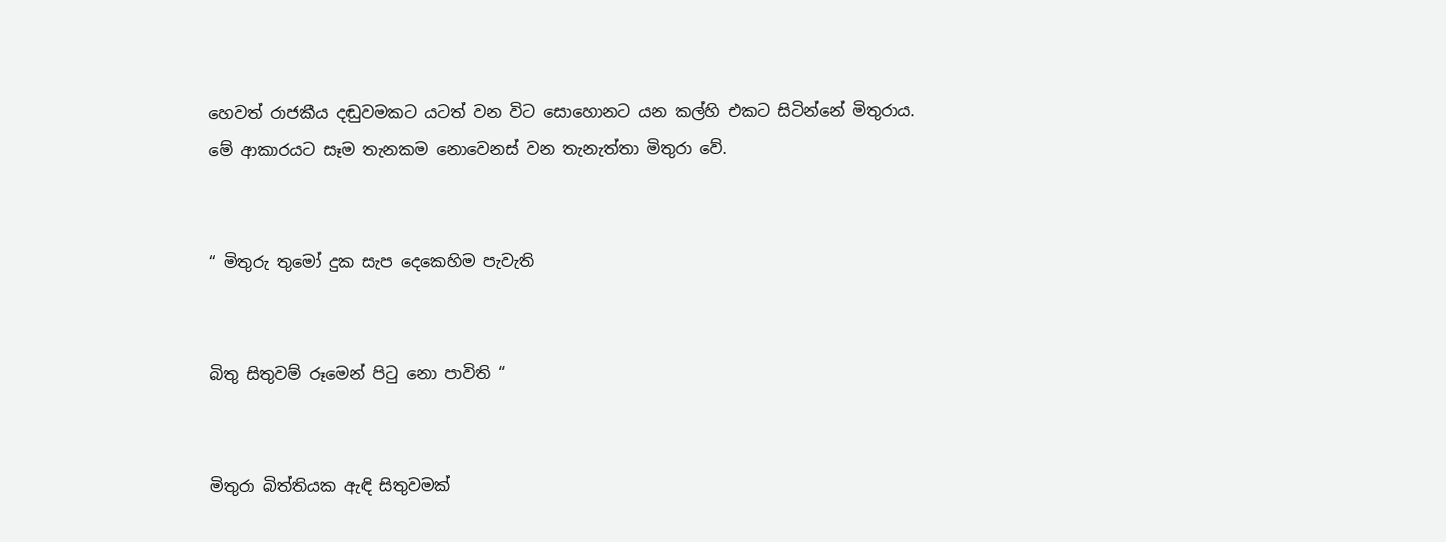හෙවත් රාජකීය දඬුවමකට යටත් වන විට සොහොනට යන කල්හි එකට සිටින්නේ මිතුරාය. මේ ආකාරයට සෑම තැනකම නොවෙනස් වන තැනැත්තා මිතුරා වේ.


“ මිතුරු තුමෝ දුක සැප දෙකෙහිම පැවැති


බිතු සිතුවම් රූමෙන් පිටු නො පාවිති “


මිතුරා බිත්තියක ඇඳි සිතුවමක්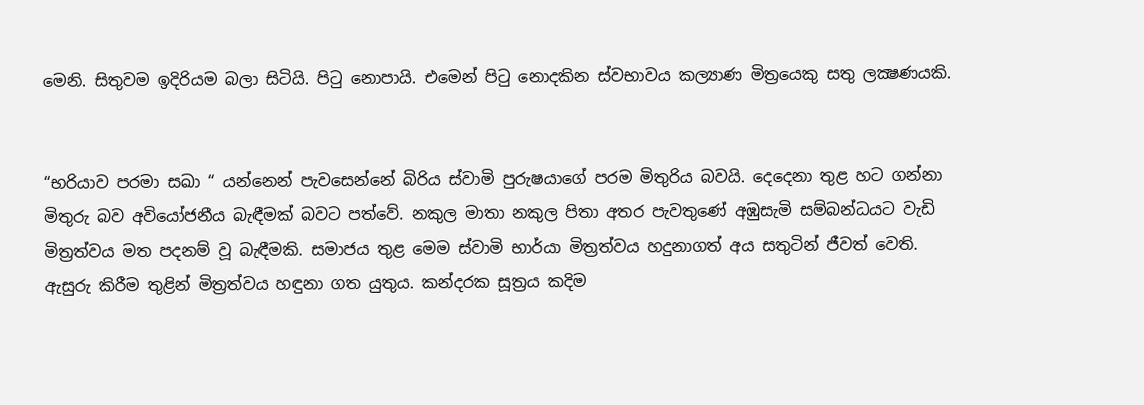මෙනි. සිතුවම ඉදිරියම බලා සිටියි. පිටු නොපායි. එමෙන් පිටු නොදකින ස්වභාවය කල්‍යාණ මිත්‍රයෙකු සතු ලක්‍ෂණයකි.


“භරියාව පරමා සඛා “ යන්නෙන් පැවසෙන්නේ බිරිය ස්වාමි පුරුෂයාගේ පරම මිතුරිය බවයි. දෙදෙනා තුළ හට ගන්නා මිතුරු බව අවියෝජනීය බැඳීමක් බවට පත්වේ. නකුල මාතා නකුල පිතා අතර පැවතුණේ අඹුසැමි සම්බන්ධයට වැඩි මිත්‍රත්වය මත පදනම් වූ බැඳීමකි. සමාජය තුළ මෙම ස්වාමි භාර්යා මිත්‍රත්වය හදුනාගත් අය සතුටින් ජීවත් වෙති. ඇසුරු කිරීම තුළින් මිත්‍රත්වය හඳුනා ගත යුතුය. කන්දරක සූත්‍රය කදිම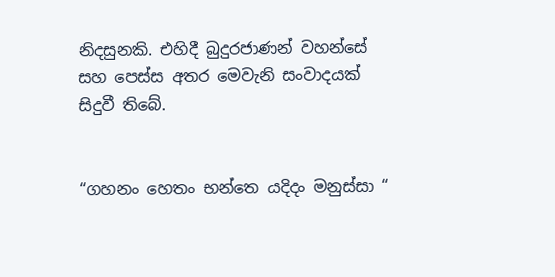නිදසුනකි. එහිදී බුදුරජාණන් වහන්සේ සහ පෙස්ස අතර මෙවැනි සංවාදයක් සිදුවී තිබේ.


“ගහනං හෙතං භන්තෙ යදිදං මනුස්සා “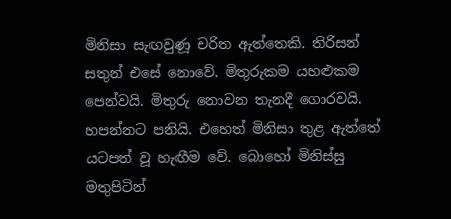මිනිසා සැඟවුණූ චරිත ඇත්තෙකි. තිරිසන් සතුන් එසේ නොවේ. මිතුරුකම යහළුකම පෙන්වයි. මිතුරු නොවන තැනදී ගොරවයි. හපන්නට පනියි. එහෙත් මිනිසා තුළ ඇත්තේ යටපත් වූ හැඟීම වේ. බොහෝ මිනිස්සු මතුපිටින්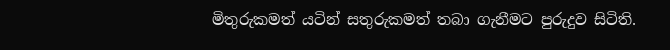මිතුරුකමත් යටින් සතුරුකමත් තබා ගැනීමට පුරුදුව සිටිති.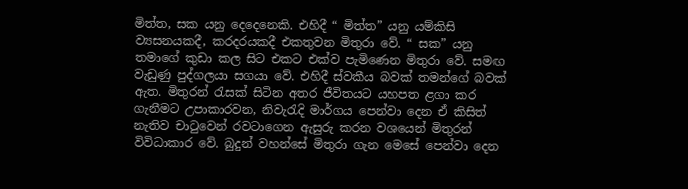මිත්ත, සක යනු දෙදෙනෙකි. එහිදී “ මිත්ත” යනු යම්කිසි ව්‍යසනයකදී, කරදරයකදී එකතුවන මිතුරා වේ. “ සක” යනු තමාගේ කුඩා කල සිට එකට එක්ව පැමිණෙන මිතුරා වේ. සමඟ වැඩුණු පුද්ගලයා සගයා වේ. එහිදී ස්වකීය බවක් තමන්ගේ බවක් ඇත. මිතුරන් රැසක් සිටින අතර ජීවිතයට යහපත ළගා කර ගැනීමට උපාකාරවන, නිවැරැදි මාර්ගය පෙන්වා දෙන ඒ කිසිත් නැතිව චාටුවෙන් රවටාගෙන ඇසුරු කරන වශයෙන් මිතුරන් විවිධාකාර වේ. බුදුන් වහන්සේ මිතුරා ගැන මෙසේ පෙන්වා දෙන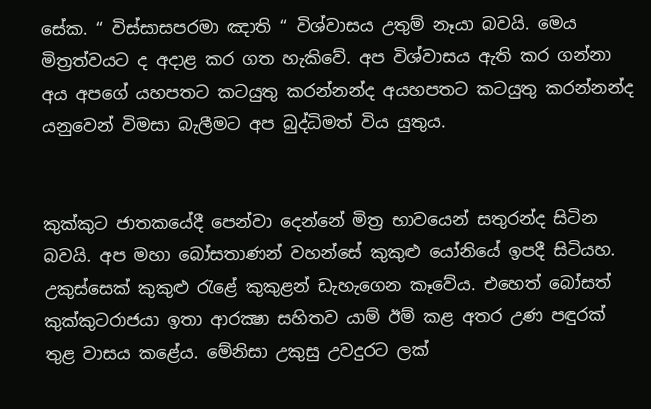සේක. “ විස්සාසපරමා ඤාති “ විශ්වාසය උතුම් නෑයා බවයි. මෙය මිත්‍රත්වයට ද අදාළ කර ගත හැකිවේ. අප විශ්වාසය ඇති කර ගන්නා අය අපගේ යහපතට කටයුතු කරන්නන්ද අයහපතට කටයුතු කරන්නන්ද යනුවෙන් විමසා බැලීමට අප බුද්ධිමත් විය යුතුය.


කුක්කුට ජාතකයේදී පෙන්වා දෙන්නේ මිත්‍ර භාවයෙන් සතුරන්ද සිටින බවයි. අප මහා බෝසතාණන් වහන්සේ කුකුළු යෝනියේ ඉපදී සිටියහ. උකුස්සෙක් කුකුළු රැළේ කුකුළන් ඩැහැගෙන කෑවේය. එහෙත් බෝසත් කුක්කුටරාජයා ඉතා ආරක්‍ෂා සහිතව යාම් ඊම් කළ අතර උණ පඳුරක් තුළ වාසය කළේය. මේනිසා උකුසු උවදුරට ලක්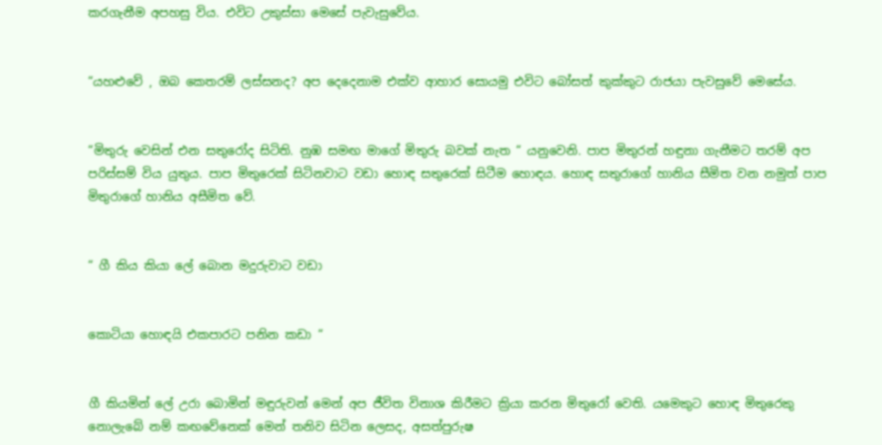කරගැනීම අපහසු විය. එවිට උකුස්සා මෙසේ පැවැසුවේය.


“යහළුවේ , ඔබ කෙතරම් ලස්සනද? අප දෙදෙනාම එක්ව ආහාර සොයමු එවිට බෝසත් කුක්කුට රාජයා පැවසුවේ මෙසේය.


“මිතුරු වෙසින් එන සතුරෝද සිටිති. නුඹ සමඟ මාගේ මිතුරු බවක් නැත “ යනුවෙනි. පාප මිතුරන් හඳුනා ගැනීමට තරම් අප පරිස්සම් විය යුතුය. පාප මිතුරෙක් සිටිනවාට වඩා හොඳ සතුරෙක් සිටීම හොඳය. හොඳ සතුරාගේ හානිය සීමිත වන නමුත් පාප මිතුරාගේ හානිය අසීමිත වේ.


“ ගී කිය කියා ලේ බොන මදුරුවාට වඩා


කොටියා හොඳයි එකපාරට පනින කඩා “


ගී කියමින් ලේ උරා බොමින් මඳුරුවන් මෙන් අප ජීවිත විනාශ කිරීමට ක්‍රියා කරන මිතුරෝ වෙති. යමෙකුට හොඳ මිතුරෙකු නොලැබේ නම් කඟවේනෙක් මෙන් තනිව සිටින ලෙසද, අසත්පුරුෂ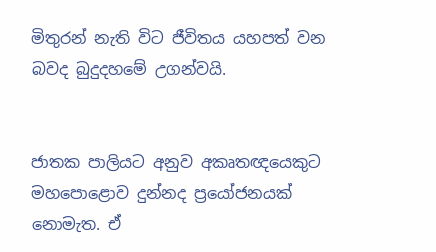මිතුරන් නැති විට ජීවිතය යහපත් වන බවද බුදුදහමේ උගන්වයි.


ජාතක පාලියට අනුව අකෘතඥයෙකුට මහපොළොව දුන්නද ප්‍රයෝජනයක් නොමැත. ඒ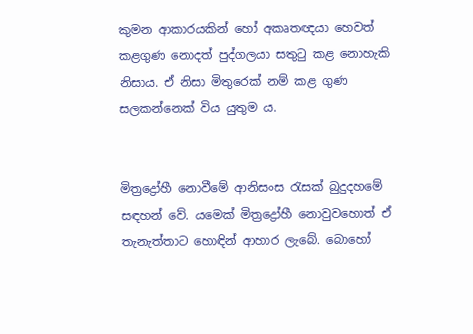කුමන ආකාරයකින් හෝ අකෘතඥයා හෙවත් කළගුණ නොදත් පුද්ගලයා සතුටු කළ නොහැකි නිසාය. ඒ නිසා මිතුරෙක් නම් කළ ගුණ සලකන්නෙක් විය යුතුම ය.


මිත්‍රද්‍රෝහී නොවීමේ ආනිසංස රැසක් බුදුදහමේ සඳහන් වේ. යමෙක් මිත්‍රද්‍රෝහී නොවුවහොත් ඒ තැනැත්තාට හොඳින් ආහාර ලැබේ. බොහෝ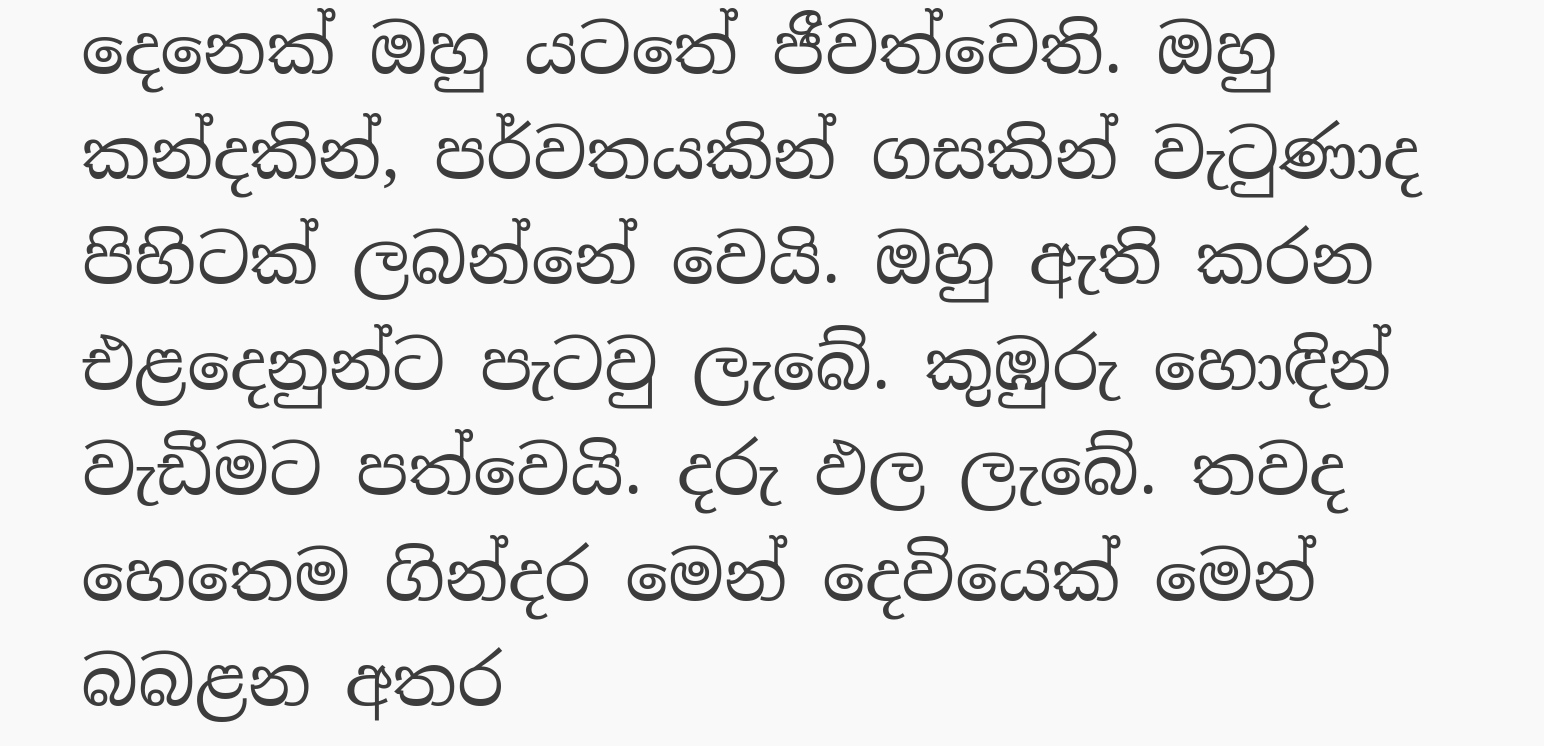දෙනෙක් ඔහු යටතේ ජීවත්වෙති. ඔහු කන්දකින්, පර්වතයකින් ගසකින් වැටුණාද පිහිටක් ලබන්නේ වෙයි. ඔහු ඇති කරන එළදෙනුන්ට පැටවු ලැබේ. කුඹුරු හොඳින් වැඩීමට පත්වෙයි. දරු ඵල ලැබේ. තවද හෙතෙම ගින්දර මෙන් දෙවියෙක් මෙන් බබළන අතර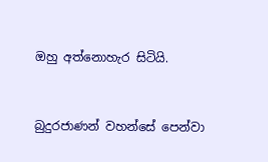ඔහු අත්නොහැර සිටියි.


බුදුරජාණන් වහන්සේ පෙන්වා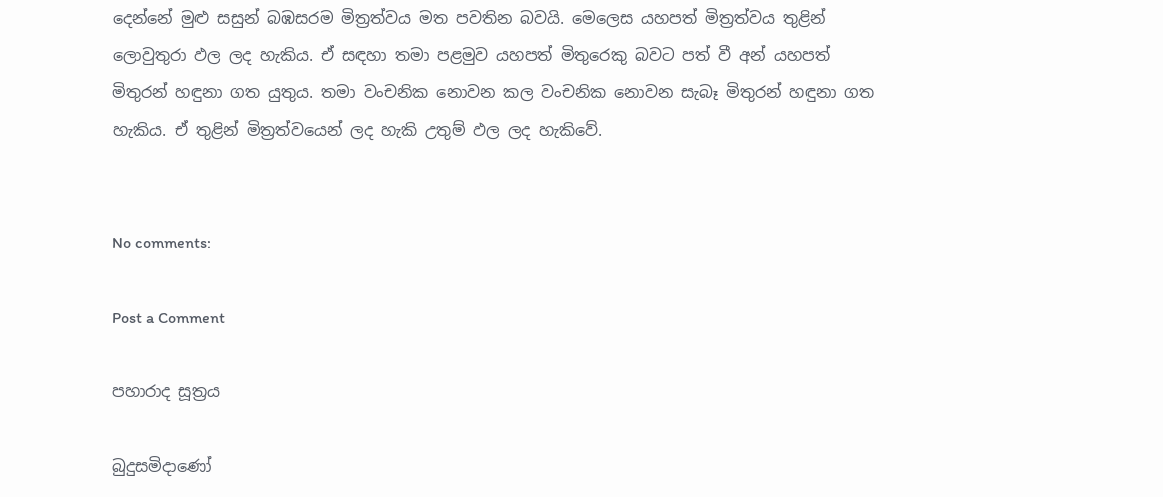දෙන්නේ මුළු සසුන් බඹසරම මිත්‍රත්වය මත පවතින බවයි. මෙලෙස යහපත් මිත්‍රත්වය තුළින් ලොවුතුරා ඵල ලද හැකිය. ඒ සඳහා තමා පළමුව යහපත් මිතුරෙකු බවට පත් වී අන් යහපත් මිතුරන් හඳුනා ගත යුතුය. තමා වංචනික නොවන කල වංචනික නොවන සැබෑ මිතුරන් හඳුනා ගත හැකිය. ඒ තුළින් මිත්‍රත්වයෙන් ලද හැකි උතුම් ඵල ලද හැකිවේ.


No comments:

Post a Comment

පහාරාද සූත්‍රය

බුදුසමිදාණෝ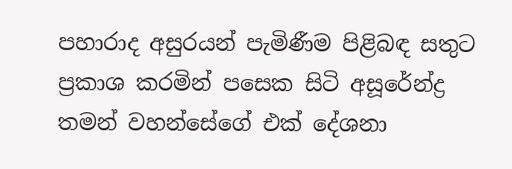පහාරාද අසුරයන් පැමිණීම පිළිබඳ සතුට ප්‍රකාශ කරමින් පසෙක සිටි අසූරේන්ද්‍ර තමන් වහන්සේගේ එක් දේශනා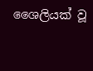ශෛලියක් වූ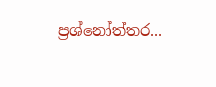ප්‍රශ්නෝත්තර...